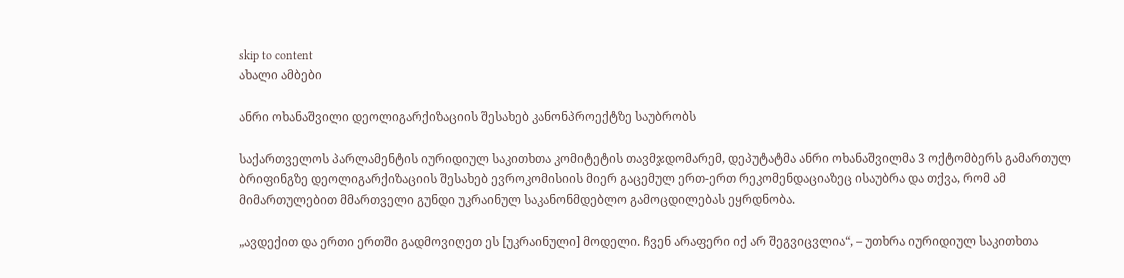skip to content
ახალი ამბები

ანრი ოხანაშვილი დეოლიგარქიზაციის შესახებ კანონპროექტზე საუბრობს

საქართველოს პარლამენტის იურიდიულ საკითხთა კომიტეტის თავმჯდომარემ, დეპუტატმა ანრი ოხანაშვილმა 3 ოქტომბერს გამართულ ბრიფინგზე დეოლიგარქიზაციის შესახებ ევროკომისიის მიერ გაცემულ ერთ-ერთ რეკომენდაციაზეც ისაუბრა და თქვა, რომ ამ მიმართულებით მმართველი გუნდი უკრაინულ საკანონმდებლო გამოცდილებას ეყრდნობა.

„ავდექით და ერთი ერთში გადმოვიღეთ ეს [უკრაინული] მოდელი. ჩვენ არაფერი იქ არ შეგვიცვლია“, – უთხრა იურიდიულ საკითხთა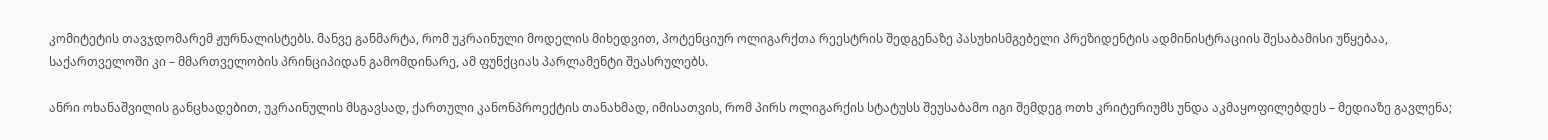კომიტეტის თავჯდომარემ ჟურნალისტებს. მანვე განმარტა, რომ უკრაინული მოდელის მიხედვით, პოტენციურ ოლიგარქთა რეესტრის შედგენაზე პასუხისმგებელი პრეზიდენტის ადმინისტრაციის შესაბამისი უწყებაა, საქართველოში კი – მმართველობის პრინციპიდან გამომდინარე, ამ ფუნქციას პარლამენტი შეასრულებს.

ანრი ოხანაშვილის განცხადებით, უკრაინულის მსგავსად, ქართული კანონპროექტის თანახმად, იმისათვის, რომ პირს ოლიგარქის სტატუსს შეუსაბამო იგი შემდეგ ოთხ კრიტერიუმს უნდა აკმაყოფილებდეს – მედიაზე გავლენა;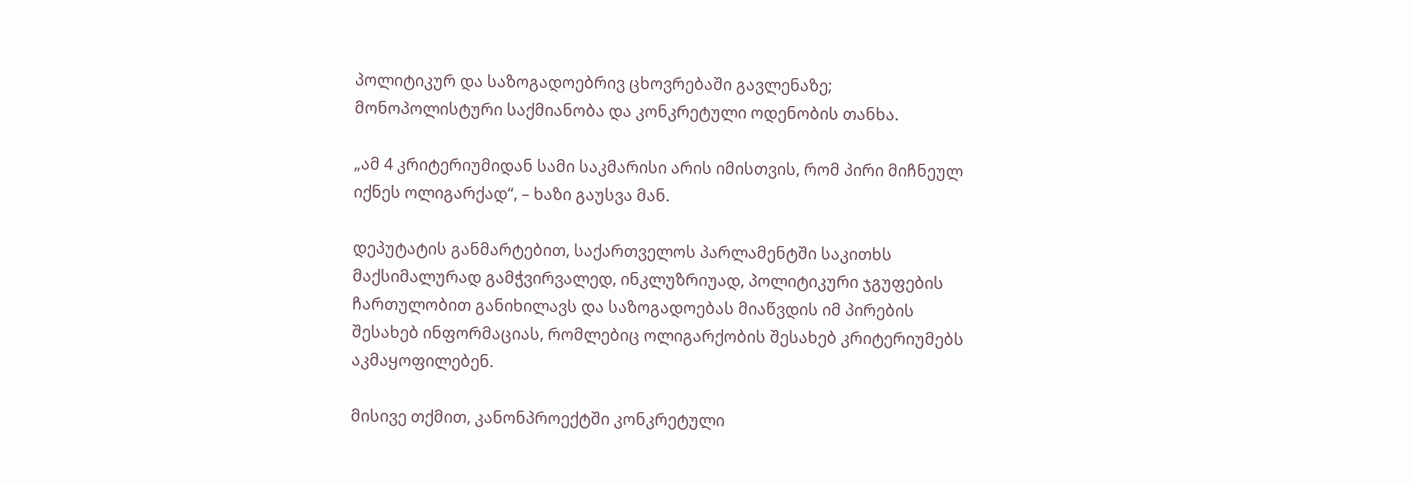პოლიტიკურ და საზოგადოებრივ ცხოვრებაში გავლენაზე; მონოპოლისტური საქმიანობა და კონკრეტული ოდენობის თანხა.

„ამ 4 კრიტერიუმიდან სამი საკმარისი არის იმისთვის, რომ პირი მიჩნეულ იქნეს ოლიგარქად“, – ხაზი გაუსვა მან.

დეპუტატის განმარტებით, საქართველოს პარლამენტში საკითხს მაქსიმალურად გამჭვირვალედ, ინკლუზრიუად, პოლიტიკური ჯგუფების ჩართულობით განიხილავს და საზოგადოებას მიაწვდის იმ პირების შესახებ ინფორმაციას, რომლებიც ოლიგარქობის შესახებ კრიტერიუმებს აკმაყოფილებენ.

მისივე თქმით, კანონპროექტში კონკრეტული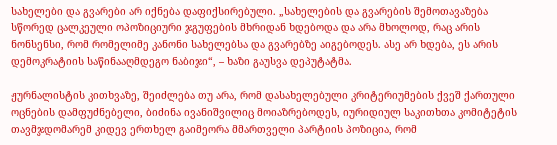სახელები და გვარები არ იქნება დაფიქსირებული. „სახელების და გვარების შემოთავაზება სწორედ ცალკეული ოპოზიციური ჯგუფების მხრიდან ხდებოდა და არა მხოლოდ, რაც არის ნონსენსი, რომ რომელიმე კანონი სახელებსა და გვარებზე აიგებოდეს. ასე არ ხდება, ეს არის დემოკრატიის საწინააღმდეგო ნაბიჯი“, – ხაზი გაუსვა დეპუტატმა.

ჟურნალისტის კითხვაზე, შეიძლება თუ არა, რომ დასახელებული კრიტერიუმების ქვეშ ქართული ოცნების დამფუძნებელი, ბიძინა ივანიშვილიც მოიაზრებოდეს, იურიდიულ საკითხთა კომიტეტის თავმჯდომარემ კიდევ ერთხელ გაიმეორა მმართველი პარტიის პოზიცია, რომ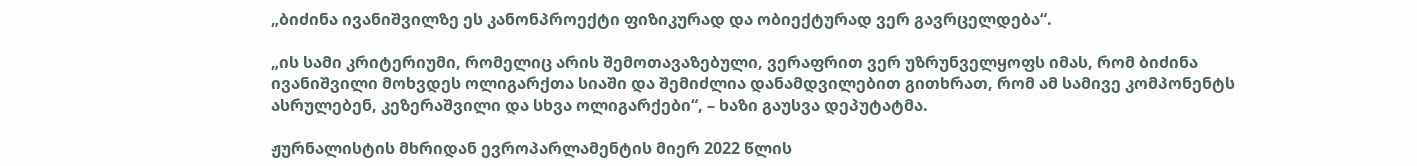„ბიძინა ივანიშვილზე ეს კანონპროექტი ფიზიკურად და ობიექტურად ვერ გავრცელდება“.

„ის სამი კრიტერიუმი, რომელიც არის შემოთავაზებული, ვერაფრით ვერ უზრუნველყოფს იმას, რომ ბიძინა ივანიშვილი მოხვდეს ოლიგარქთა სიაში და შემიძლია დანამდვილებით გითხრათ, რომ ამ სამივე კომპონენტს ასრულებენ, კეზერაშვილი და სხვა ოლიგარქები“, – ხაზი გაუსვა დეპუტატმა.

ჟურნალისტის მხრიდან ევროპარლამენტის მიერ 2022 წლის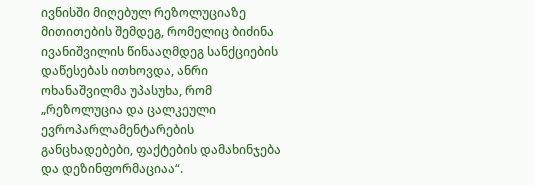ივნისში მიღებულ რეზოლუციაზე მითითების შემდეგ, რომელიც ბიძინა ივანიშვილის წინააღმდეგ სანქციების დაწესებას ითხოვდა, ანრი ოხანაშვილმა უპასუხა, რომ „რეზოლუცია და ცალკეული ევროპარლამენტარების განცხადებები, ფაქტების დამახინჯება და დეზინფორმაციაა“.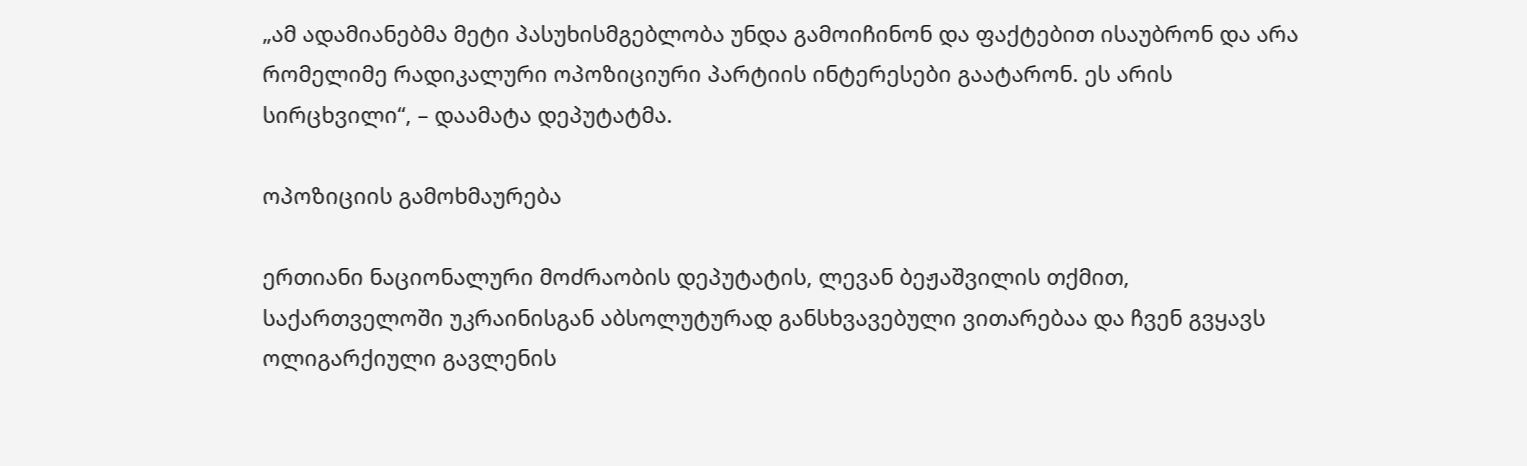„ამ ადამიანებმა მეტი პასუხისმგებლობა უნდა გამოიჩინონ და ფაქტებით ისაუბრონ და არა რომელიმე რადიკალური ოპოზიციური პარტიის ინტერესები გაატარონ. ეს არის სირცხვილი“, – დაამატა დეპუტატმა.

ოპოზიციის გამოხმაურება

ერთიანი ნაციონალური მოძრაობის დეპუტატის, ლევან ბეჟაშვილის თქმით, საქართველოში უკრაინისგან აბსოლუტურად განსხვავებული ვითარებაა და ჩვენ გვყავს ოლიგარქიული გავლენის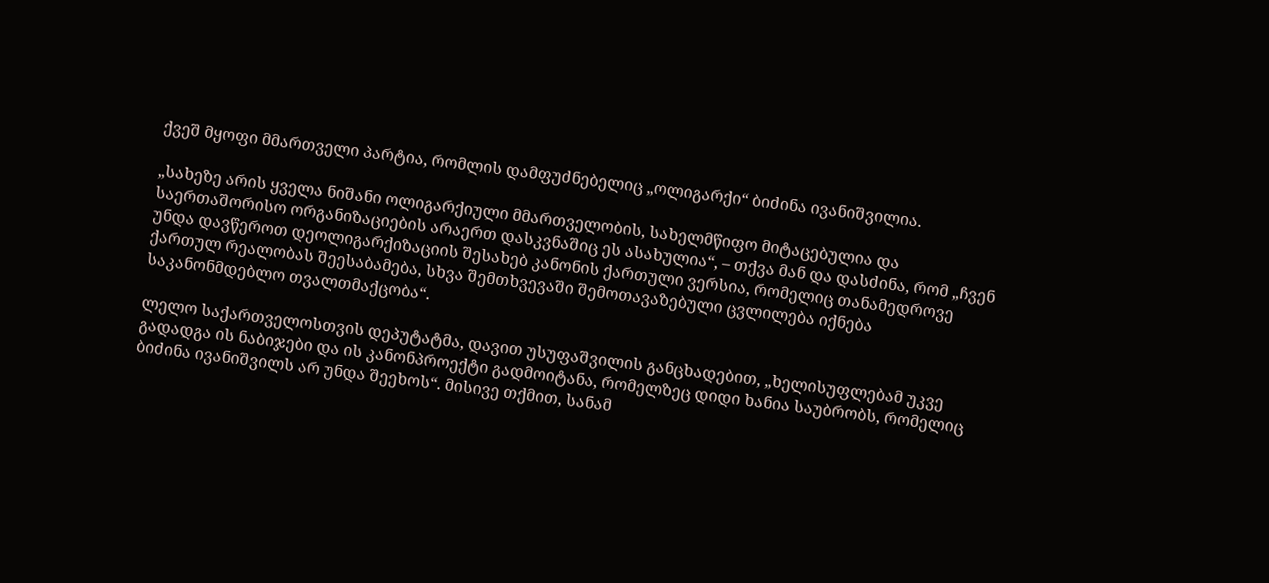ქვეშ მყოფი მმართველი პარტია, რომლის დამფუძნებელიც „ოლიგარქი“ ბიძინა ივანიშვილია.

„სახეზე არის ყველა ნიშანი ოლიგარქიული მმართველობის, სახელმწიფო მიტაცებულია და საერთაშორისო ორგანიზაციების არაერთ დასკვნაშიც ეს ასახულია“, – თქვა მან და დასძინა, რომ „ჩვენ უნდა დავწეროთ დეოლიგარქიზაციის შესახებ კანონის ქართული ვერსია, რომელიც თანამედროვე ქართულ რეალობას შეესაბამება, სხვა შემთხვევაში შემოთავაზებული ცვლილება იქნება საკანონმდებლო თვალთმაქცობა“.

ლელო საქართველოსთვის დეპუტატმა, დავით უსუფაშვილის განცხადებით, „ხელისუფლებამ უკვე გადადგა ის ნაბიჯები და ის კანონპროექტი გადმოიტანა, რომელზეც დიდი ხანია საუბრობს, რომელიც ბიძინა ივანიშვილს არ უნდა შეეხოს“. მისივე თქმით, სანამ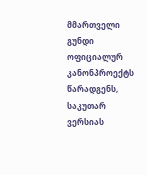მმართველი გუნდი ოფიციალურ კანონპროექტს წარადგენს, საკუთარ ვერსიას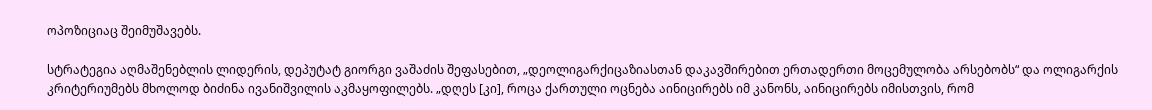ოპოზიციაც შეიმუშავებს.

სტრატეგია აღმაშენებლის ლიდერის, დეპუტატ გიორგი ვაშაძის შეფასებით, „დეოლიგარქიცაზიასთან დაკავშირებით ერთადერთი მოცემულობა არსებობს“ და ოლიგარქის კრიტერიუმებს მხოლოდ ბიძინა ივანიშვილის აკმაყოფილებს. „დღეს [კი], როცა ქართული ოცნება აინიცირებს იმ კანონს, აინიცირებს იმისთვის, რომ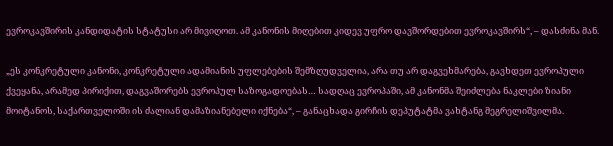ევროკავშირის კანდიდატის სტატუსი არ მივიღოთ. ამ კანონის მიღებით კიდევ უფრო დავშორდებით ევროკავშირს“, – დასძინა მან.

„ეს კონკრეტული კანონი, კონკრეტული ადამიანის უფლებების შემზღუდველია, არა თუ არ დაგვეხმარება, გავხდეთ ევროპული ქვეყანა, არამედ პირიქით, დაგვაშორებს ევროპულ საზოგადოებას… სადღაც ევროპაში, ამ კანონმა შეიძლება ნაკლები ზიანი მოიტანოს, საქართველოში ის ძალიან დამაზიანებელი იქნება“, – განაცხადა გირჩის დეპუტატმა ვახტანგ მეგრელიშვილმა.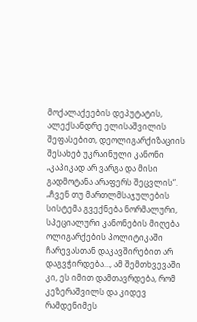მოქალაქეების დეპუტატის, ალექსანდრე ელისაშვილის შეფასებით, დეოლიგარქიზაციის შესახებ უკრაინული კანონი „კაპიკად არ ვარგა და მისი გადმოტანა არაფერს შეცვლის“. „ჩვენ თუ მართლმსაჯულების სისტემა გვექნება ნორმალური, სპეციალური კანონების მიღება ოლიგარქების პოლიტიკაში ჩარევასთან დაკავშირებით არ დაგვჭირდება…, ამ შემთხვევაში კი, ეს იმით დამთავრდება, რომ კეზერაშვილს და კიდევ რამდენიმეს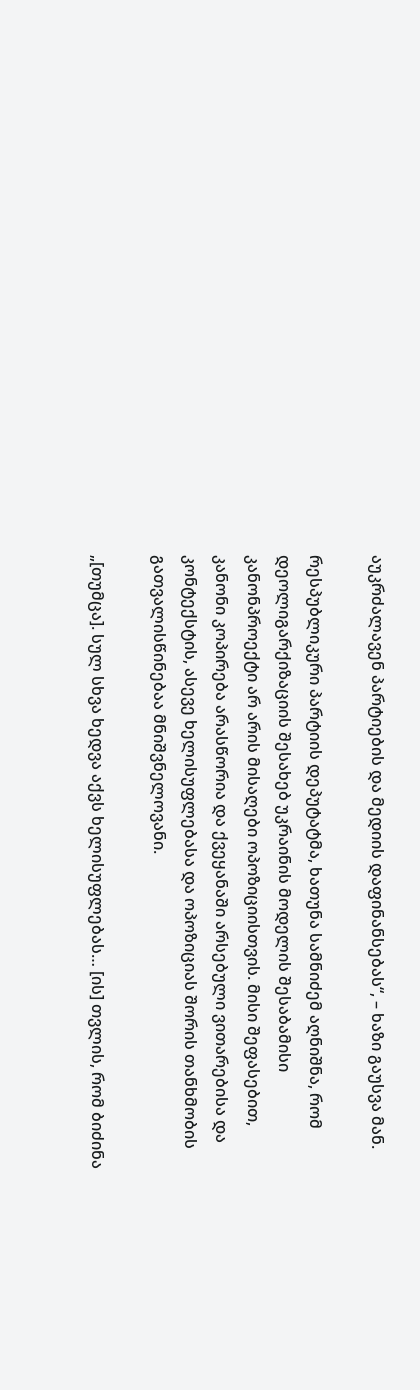აუკრძალავენ პარტიების და მედიის დაფინანსებას“, – ხაზი გაუსვა მან.

რესპუბლიკური პარტიის დეპუტატმა, ხათუნა სამნიძემ აღნიშნა, რომ დეოლიგარქიზაციის შესახებ უკრაინის მოდელის შესაბამისი კანონპროექტი არ არის მისაღები ოპოზიციისთვის. მისი შეფასებით, კანონი კოპირება არასწორია და ქვეყანაში არსებული ვითარებისა და კონტექსტის, ასევე ხელისუფლებასა და ოპოზიციას შორის თანხმობის გათვალისწინებაა მნიშვნელოვანი.

„[თუმცა]. სულ სხვა ხედვა აქვს ხელისუფლებას… [ის] თვლის, რომ ბიძინა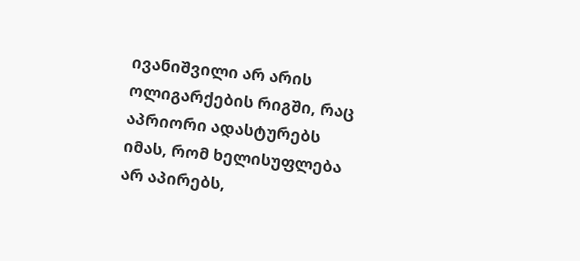ივანიშვილი არ არის ოლიგარქების რიგში, რაც აპრიორი ადასტურებს იმას, რომ ხელისუფლება არ აპირებს,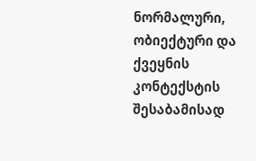ნორმალური, ობიექტური და ქვეყნის კონტექსტის შესაბამისად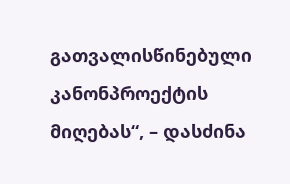გათვალისწინებული კანონპროექტის მიღებას“, – დასძინა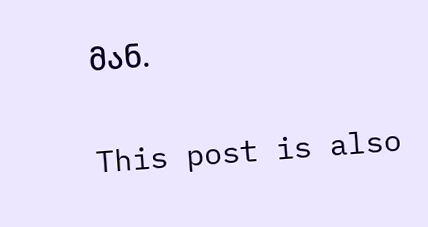მან.

This post is also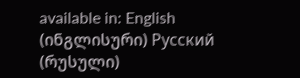available in: English (ინგლისური) Русский (რუსული)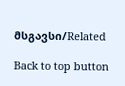მსგავსი/Related

Back to top button